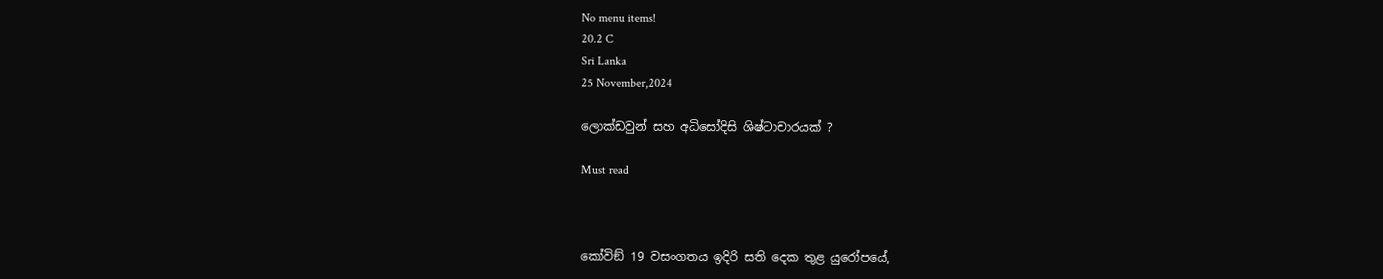No menu items!
20.2 C
Sri Lanka
25 November,2024

ලොක්ඩවුන් සහ අධිසෝදිසි ශිෂ්ටාචාරයක් ?

Must read



කෝවිඞ් 19 වසංගතය ඉදිරි සති දෙක තුළ යුරෝපයේ,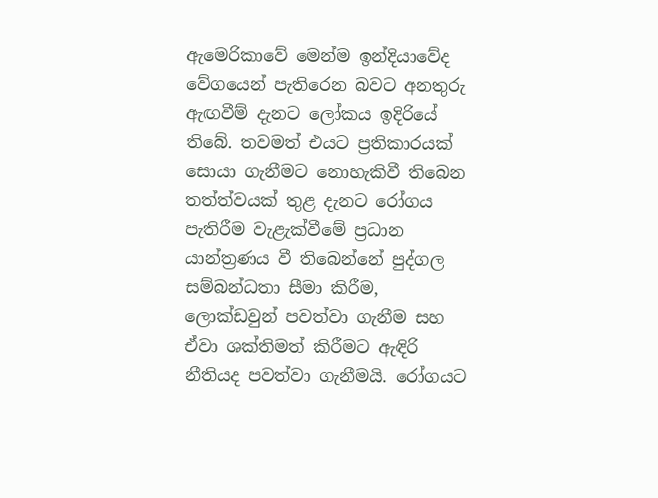ඇමෙරිකාවේ මෙන්ම ඉන්දියාවේද වේගයෙන් පැතිරෙන බවට අනතුරු ඇඟවීම් දැනට ලෝකය ඉදිරියේ තිබේ. තවමත් එයට ප්‍රතිකාරයක් සොයා ගැනීමට නොහැකිවී තිබෙන තත්ත්වයක් තුළ දැනට රෝගය පැතිරීම වැළැක්වීමේ ප්‍රධාන යාන්ත්‍රණය වී තිබෙන්නේ පුද්ගල සම්බන්ධතා සීමා කිරීම, ලොක්ඩවුන් පවත්වා ගැනීම සහ ඒවා ශක්තිමත් කිරීමට ඇඳිරි නීතියද පවත්වා ගැනීමයි. රෝගයට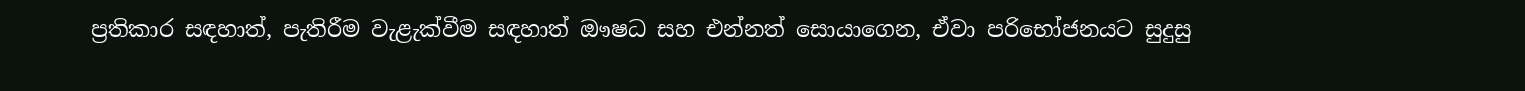ප්‍රතිකාර සඳහාත්, පැතිරීම වැළැක්වීම සඳහාත් ඖෂධ සහ එන්නත් සොයාගෙන, ඒවා පරිභෝජනයට සුදුසු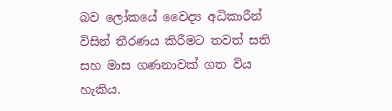බව ලෝකයේ වෛද්‍ය අධිකාරීන් විසින් තීරණය කිරීමට තවත් සති සහ මාස ගණනාවක් ගත විය හැකිය.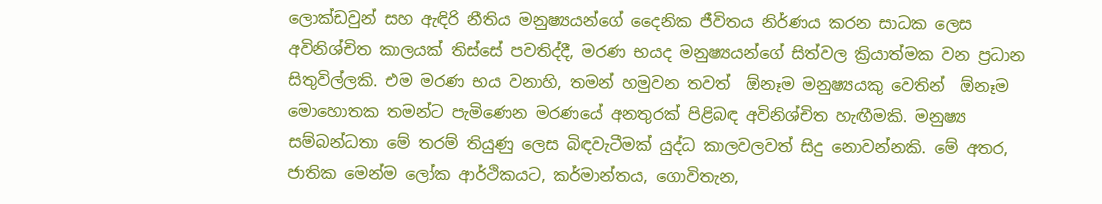ලොක්ඩවුන් සහ ඇඳිරි නීතිය මනුෂ්‍යයන්ගේ දෛනික ජීවිතය නිර්ණය කරන සාධක ලෙස අවිනිශ්චිත කාලයක් තිස්සේ පවතිද්දී, මරණ භයද මනුෂ්‍යයන්ගේ සිත්වල ක්‍රියාත්මක වන ප්‍රධාන සිතුවිල්ලකි. එම මරණ භය වනාහි, තමන් හමුවන තවත්  ඕනෑම මනුෂ්‍යයකු වෙතින්  ඕනෑම මොහොතක තමන්ට පැමිණෙන මරණයේ අනතුරක් පිළිබඳ අවිනිශ්චිත හැඟීමකි. මනුෂ්‍ය සම්බන්ධතා මේ තරම් තියුණු ලෙස බිඳවැටීමක් යුද්ධ කාලවලවත් සිදු නොවන්නකි. මේ අතර, ජාතික මෙන්ම ලෝක ආර්ථිකයට, කර්මාන්තය, ගොවිතැන,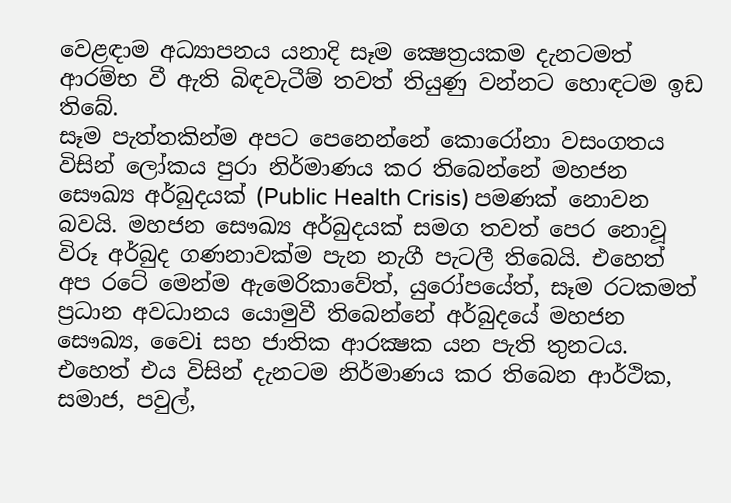වෙළඳාම අධ්‍යාපනය යනාදි සෑම ක්‍ෂෙත්‍රයකම දැනටමත් ආරම්භ වී ඇති බිඳවැටීම් තවත් තියුණු වන්නට හොඳටම ඉඩ තිබේ.
සෑම පැත්තකින්ම අපට පෙනෙන්නේ කොරෝනා වසංගතය විසින් ලෝකය පුරා නිර්මාණය කර තිබෙන්නේ මහජන සෞඛ්‍ය අර්බුදයක් (Public Health Crisis) පමණක් නොවන බවයි. මහජන සෞඛ්‍ය අර්බුදයක් සමග තවත් පෙර නොවූ විරූ අර්බුද ගණනාවක්ම පැන නැගී පැටලී තිබෙයි. එහෙත් අප රටේ මෙන්ම ඇමෙරිකාවේත්, යුරෝපයේත්, සෑම රටකමත් ප්‍රධාන අවධානය යොමුවී තිබෙන්නේ අර්බුදයේ මහජන සෞඛ්‍ය, වෛi සහ ජාතික ආරක්‍ෂක යන පැති තුනටය. එහෙත් එය විසින් දැනටම නිර්මාණය කර තිබෙන ආර්ථික, සමාජ, පවුල්,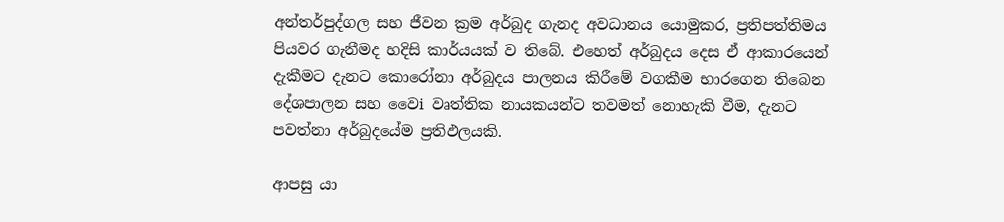අන්තර්පුද්ගල සහ ජීවන ක්‍රම අර්බුද ගැනද අවධානය යොමුකර, ප්‍රතිපත්තිමය පියවර ගැනීමද හදිසි කාර්යයක් ව තිබේ. එහෙත් අර්බුදය දෙස ඒ ආකාරයෙන් දැකීමට දැනට කොරෝනා අර්බුදය පාලනය කිරීමේ වගකීම භාරගෙන තිබෙන දේශපාලන සහ වෛi වෘත්තික නායකයන්ට තවමත් නොහැකි වීම, දැනට පවත්නා අර්බුදයේම ප්‍රතිඵලයකි.

ආපසු යා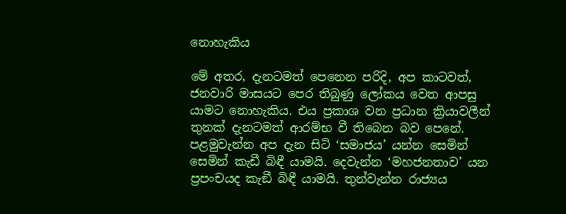නොහැකිය

මේ අතර, දැනටමත් පෙනෙන පරිදි, අප කාටවත්, ජනවාරි මාසයට පෙර තිබුණු ලෝකය වෙත ආපසු යාමට නොහැකිය. එය ප්‍රකාශ වන ප්‍රධාන ක්‍රියාවලීන් තුනක් දැනටමත් ආරම්භ වී තිබෙන බව පෙනේ. පළමුවැන්න අප දැන සිටි ‘සමාජය’ යන්න සෙමින් සෙමින් කැඩී බිඳී යාමයි. දෙවැන්න ‘මහජනතාව’ යන ප්‍රපංචයද කැඞී බිඳී යාමයි. තුන්වැන්න රාජ්‍යය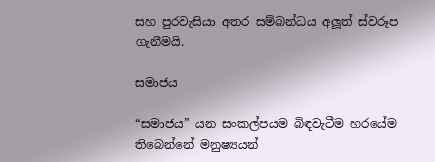සහ පුරවැසියා අතර සම්බන්ධය අලූත් ස්වරූප ගැනීමයි.

සමාජය

“සමාජය” යන සංකල්පයම බිඳවැටීම හරයේම තිබෙන්නේ මනුෂ්‍යයන්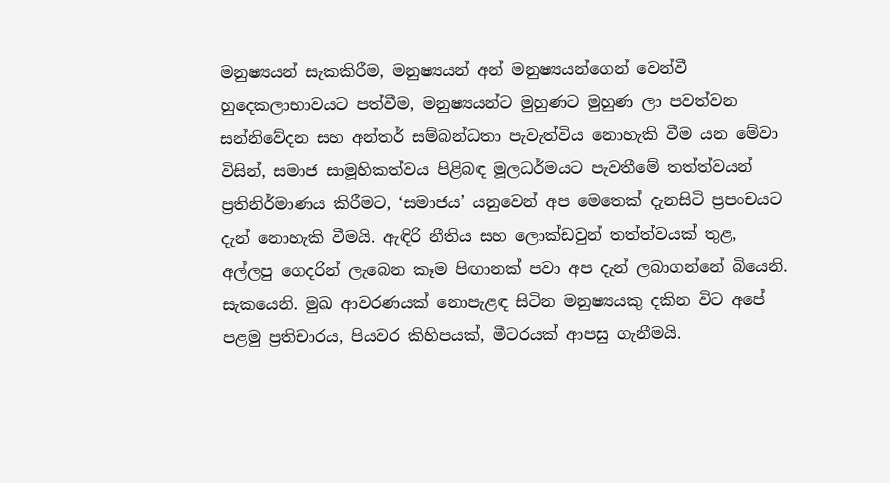මනුෂ්‍යයන් සැකකිරීම, මනුෂ්‍යයන් අන් මනුෂ්‍යයන්ගෙන් වෙන්වී හුදෙකලාභාවයට පත්වීම, මනුෂ්‍යයන්ට මුහුණට මුහුණ ලා පවත්වන සන්නිවේදන සහ අන්තර් සම්බන්ධතා පැවැත්විය නොහැකි වීම යන මේවා විසින්, සමාජ සාමූහිකත්වය පිළිබඳ මූලධර්මයට පැවතීමේ තත්ත්වයන් ප්‍රතිනිර්මාණය කිරීමට, ‘සමාජය’ යනුවෙන් අප මෙතෙක් දැනසිටි ප්‍රපංචයට දැන් නොහැකි වීමයි. ඇඳිරි නීතිය සහ ලොක්ඩවුන් තත්ත්වයක් තුළ, අල්ලපු ගෙදරින් ලැබෙන කෑම පිඟානක් පවා අප දැන් ලබාගන්නේ බියෙනි. සැකයෙනි. මුඛ ආවරණයක් නොපැළඳ සිටින මනුෂ්‍යයකු දකින විට අපේ පළමු ප්‍රතිචාරය, පියවර කිහිපයක්, මීටරයක් ආපසු ගැනීමයි.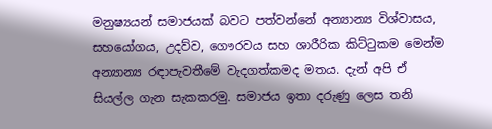මනුෂ්‍යයන් සමාජයක් බවට පත්වන්නේ අන්‍යාන්‍ය විශ්වාසය, සහයෝගය, උදව්ව, ගෞරවය සහ ශාරීරික කිට්ටුකම මෙන්ම අන්‍යාන්‍ය රඳාපැවතීමේ වැදගත්කමද මතය. දැන් අපි ඒ සියල්ල ගැන සැකකරමු. සමාජය ඉතා දරුණු ලෙස තනි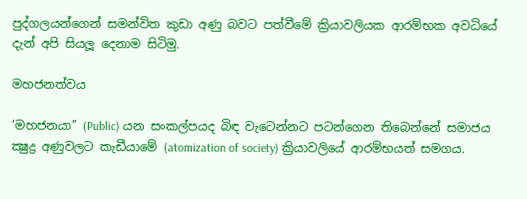පුද්ගලයන්ගෙන් සමන්විත කුඩා අණු බවට පත්වීමේ ක්‍රියාවලියක ආරම්භක අවධියේ දැන් අපි සියලූ දෙනාම සිටිමු.

මහජනත්වය

‘මහජනයා’’ (Public) යන සංකල්පයද බිඳ වැටෙන්නට පටන්ගෙන තිබෙන්නේ සමාජය ක්‍ෂුද්‍ර අණුවලට කැඩීයාමේ (atomization of society) ක්‍රියාවලියේ ආරම්භයත් සමගය.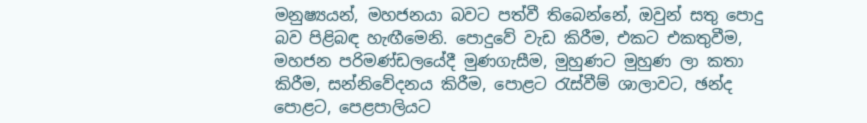මනුෂ්‍යයන්, මහජනයා බවට පත්වී තිබෙන්නේ, ඔවුන් සතු පොදු බව පිළිබඳ හැඟීමෙනි. පොදුවේ වැඩ කිරීම, එකට එකතුවීම, මහජන පරිමණ්ඩලයේදී මුණගැසීම, මුහුණට මුහුණ ලා කතා කිරීම, සන්නිවේදනය කිරීම, පොළට රැස්වීම් ශාලාවට, ඡන්ද පොළට, පෙළපාලියට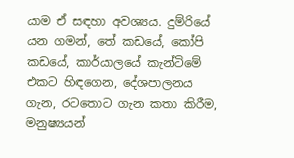යාම ඒ සඳහා අවශ්‍යය. දුම්රියේ යන ගමන්, තේ කඩයේ, කෝපි කඩයේ, කාර්යාලයේ කැන්ටිමේ එකට හිඳගෙන, දේශපාලනය ගැන, රටතොට ගැන කතා කිරීම, මනුෂ්‍යයන්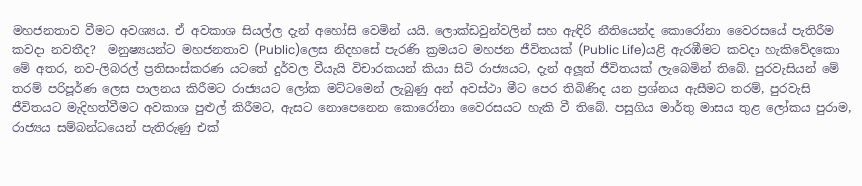මහජනතාව වීමට අවශ්‍යය. ඒ අවකාශ සියල්ල දැන් අහෝසි වෙමින් යයි. ලොක්ඩවුන්වලින් සහ ඇඳිරි නීතියෙන්ද කොරෝනා වෛරසයේ පැතිරීම කවදා නවතීද?  මනුෂ්‍යයන්ට මහජනතාව (Public)ලෙස නිදහසේ පැරණි ක්‍රමයට මහජන ජීවිතයක් (Public Life)යළි ඇරඹීමට කවදා හැකිවේදකො
මේ අතර, නව-ලිබරල් ප්‍රතිසංස්කරණ යටතේ දුර්වල වීයැයි විචාරකයන් කියා සිටි රාජ්‍යයට, දැන් අලූත් ජීවිතයක් ලැබෙමින් තිබේ. පුරවැසියන් මේ තරම් පරිපූර්ණ ලෙස පාලනය කිරීමට රාජ්‍යයට ලෝක මට්ටමෙන් ලැබුණු අන් අවස්ථා මීට පෙර තිබිණිද යන ප්‍රශ්නය ඇසීමට තරම්, පුරවැසි ජීවිතයට මැදිහත්වීමට අවකාශ පුළුල් කිරීමට, ඇසට නොපෙනෙන කොරෝනා වෛරසයට හැකි වී තිබේ. පසුගිය මාර්තු මාසය තුළ ලෝකය පුරාම, රාජ්‍යය සම්බන්ධයෙන් පැතිරුණු එක්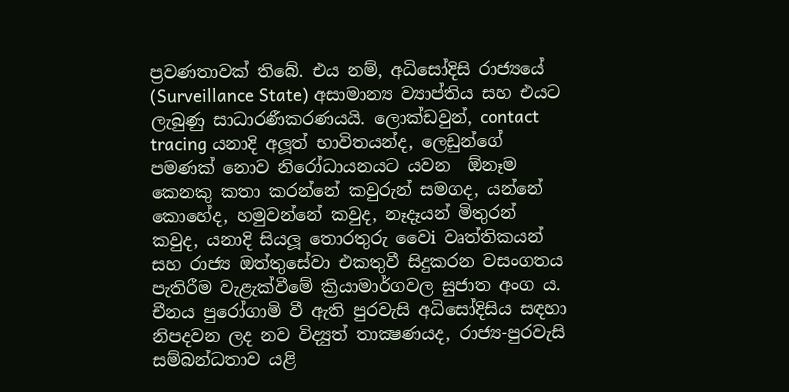ප්‍රවණතාවක් තිබේ. එය නම්, අධිසෝදිසි රාජ්‍යයේ (Surveillance State) අසාමාන්‍ය ව්‍යාප්තිය සහ එයට ලැබුණු සාධාරණීකරණයයි. ලොක්ඩවුන්, contact tracing යනාදි අලූත් භාවිතයන්ද, ලෙඩුන්ගේ පමණක් නොව නිරෝධායනයට යවන  ඕනෑම කෙනකු කතා කරන්නේ කවුරුන් සමගද, යන්නේ කොහේද, හමුවන්නේ කවුද, නෑදෑයන් මිතුරන් කවුද, යනාදි සියලූ තොරතුරු වෛi වෘත්තිකයන් සහ රාජ්‍ය ඔත්තුසේවා එකතුවී සිදුකරන වසංගතය පැතිරීම වැළැක්වීමේ ක්‍රියාමාර්ගවල සුජාත අංග ය. චීනය පුරෝගාමි වී ඇති පුරවැසි අධිසෝදිසිය සඳහා නිපදවන ලද නව විද්‍යුත් තාක්‍ෂණයද, රාජ්‍ය-පුරවැසි සම්බන්ධතාව යළි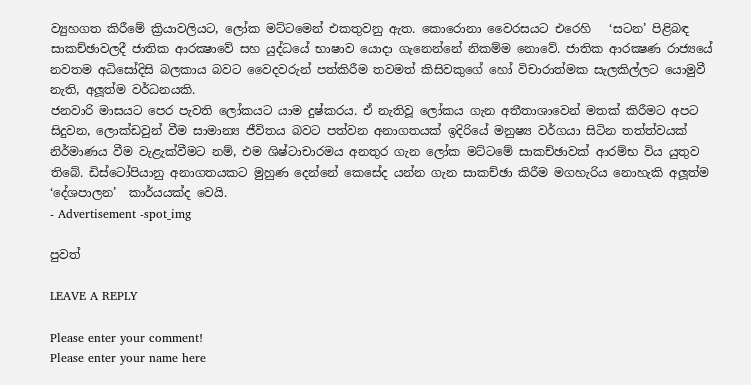ව්‍යුහගත කිරීමේ ක්‍රියාවලියට, ලෝක මට්ටමෙන් එකතුවනු ඇත. කොරොනා වෛරසයට එරෙහි   ‘සටන’ පිළිබඳ සාකච්ඡාවලදී ජාතික ආරක්‍ෂාවේ සහ යුද්ධයේ භාෂාව යොදා ගැනෙන්නේ නිකම්ම නොවේ. ජාතික ආරක්‍ෂණ රාජ්‍යයේ නවතම අධිසෝදිසි බලකාය බවට වෛදවරුන් පත්කිරීම තවමත් කිසිවකුගේ හෝ විචාරාත්මක සැලකිල්ලට යොමුවී නැති, අලූත්ම වර්ධනයකි.
ජනවාරි මාසයට පෙර පැවති ලෝකයට යාම දුෂ්කරය. ඒ නැතිවූ ලෝකය ගැන අතීතාශාවෙන් මතක් කිරීමට අපට සිදුවන, ලොක්ඩවුන් වීම සාමාන්‍ය ජීවිතය බවට පත්වන අනාගතයක් ඉදිරියේ මනුෂ්‍ය වර්ගයා සිටින තත්ත්වයක් නිර්මාණය වීම වැළැක්වීමට නම්, එම ශිෂ්ටාචාරමය අනතුර ගැන ලෝක මට්ටමේ සාකච්ඡාවක් ආරම්භ විය යුතුව තිබේ. ඩිස්ටෝපියානු අනාගතයකට මුහුණ දෙන්නේ කෙසේද යන්න ගැන සාකච්ඡා කිරීම මගහැරිය නොහැකි අලූත්ම  ‘දේශපාලන’  කාර්යයක්ද වෙයි.
- Advertisement -spot_img

පුවත්

LEAVE A REPLY

Please enter your comment!
Please enter your name here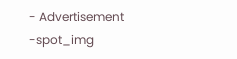- Advertisement -spot_img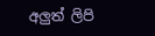අලුත් ලිපි